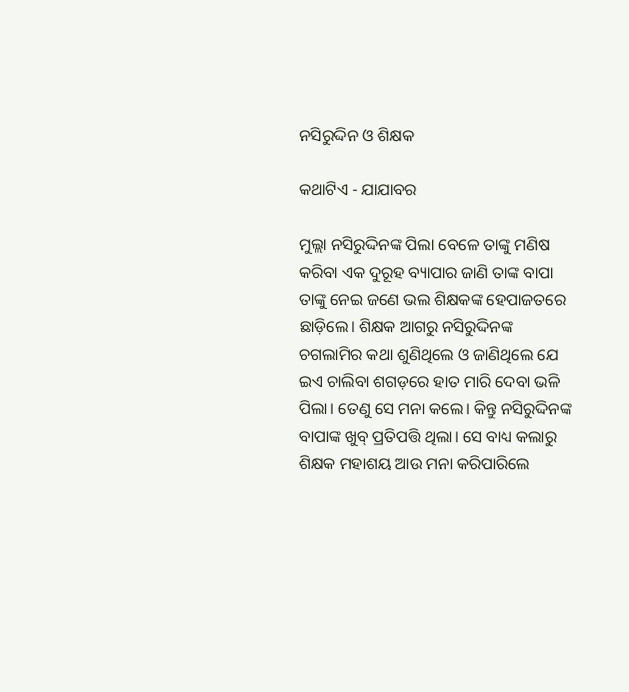ନସିରୁଦ୍ଦିନ ଓ ଶିକ୍ଷକ

କଥାଟିଏ - ଯାଯାବର

ମୁଲ୍ଲା ନସିରୁଦ୍ଦିନଙ୍କ ପିଲା ବେଳେ ତାଙ୍କୁ ମଣିଷ କରିବା ଏକ ଦୁରୂହ ବ୍ୟାପାର ଜାଣି ତାଙ୍କ ବାପା ତାଙ୍କୁ ନେଇ ଜଣେ ଭଲ ଶିକ୍ଷକଙ୍କ ହେପାଜତରେ ଛାଡ଼ିଲେ। ଶିକ୍ଷକ ଆଗରୁ ନସିରୁଦ୍ଦିନଙ୍କ ଚଗଲାମିର କଥା ଶୁଣିଥିଲେ ଓ ଜାଣିଥିଲେ ଯେ ଇଏ ଚାଲିବା ଶଗଡ଼ରେ ହାତ ମାରି ଦେବା ଭଳି ପିଲା। ତେଣୁ ସେ ମନା କଲେ। କିନ୍ତୁ ନସିରୁଦ୍ଦିନଙ୍କ ବାପାଙ୍କ ଖୁବ୍ ପ୍ରତିପତ୍ତି ଥିଲା। ସେ ବାଧ୍ୟ କଲାରୁ ଶିକ୍ଷକ ମହାଶୟ ଆଉ ମନା କରିପାରିଲେ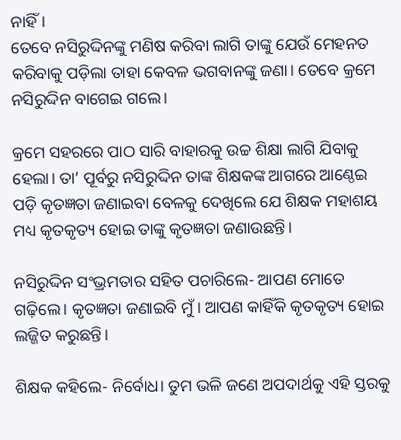ନାହିଁ।
ତେବେ ନସିରୁଦ୍ଦିନଙ୍କୁ ମଣିଷ କରିବା ଲାଗି ତାଙ୍କୁ ଯେଉଁ ମେହନତ କରିବାକୁ ପଡ଼ିଲା ତାହା କେବଳ ଭଗବାନଙ୍କୁ ଜଣା। ତେବେ କ୍ରମେ ନସିରୁଦ୍ଦିନ ବାଗେଇ ଗଲେ।

କ୍ରମେ ସହରରେ ପାଠ ସାରି ବାହାରକୁ ଉଚ୍ଚ ଶିକ୍ଷା ଲାଗି ଯିବାକୁ ହେଲା। ତା’ ପୂର୍ବରୁ ନସିରୁଦ୍ଦିନ ତାଙ୍କ ଶିକ୍ଷକଙ୍କ ଆଗରେ ଆଣ୍ଠେଇ ପଡ଼ି କୃତଜ୍ଞତା ଜଣାଇବା ବେଳକୁ ଦେଖିଲେ ଯେ ଶିକ୍ଷକ ମହାଶୟ ମଧ୍ୟ କୃତକୃତ୍ୟ ହୋଇ ତାଙ୍କୁ କୃତଜ୍ଞତା ଜଣାଉଛନ୍ତି।

ନସିରୁଦ୍ଦିନ ସଂଭ୍ରମତାର ସହିତ ପଚାରିଲେ- ଆପଣ ମୋତେ ଗଢ଼ିଲେ। କୃତଜ୍ଞତା ଜଣାଇବି ମୁଁ। ଆପଣ କାହିଁକି କୃତକୃତ୍ୟ ହୋଇ ଲଜ୍ଜିତ କରୁଛନ୍ତି।

ଶିକ୍ଷକ କହିଲେ- ନିର୍ବୋଧ। ତୁମ ଭଳି ଜଣେ ଅପଦାର୍ଥକୁ ଏହି ସ୍ତରକୁ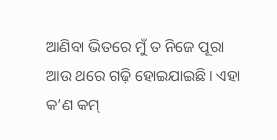ଆଣିବା ଭିତରେ ମୁଁ ତ ନିଜେ ପୂରା ଆଉ ଥରେ ଗଢ଼ି ହୋଇଯାଇଛି। ଏହା କ’ଣ କମ୍‌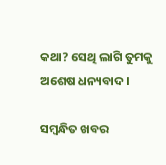କଥା? ସେଥି ଲାଗି ତୁମକୁ ଅଶେଷ ଧନ୍ୟବାଦ।

ସମ୍ବନ୍ଧିତ ଖବର